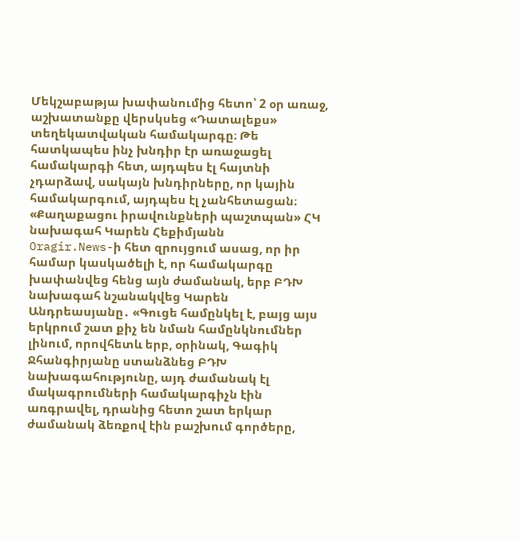Մեկշաբաթյա խափանումից հետո՝ 2 օր առաջ, աշխատանքը վերսկսեց «Դատալեքս» տեղեկատվական համակարգը։ Թե հատկապես ինչ խնդիր էր առաջացել համակարգի հետ, այդպես էլ հայտնի չդարձավ, սակայն խնդիրները, որ կային համակարգում, այդպես էլ չանհետացան։
«Քաղաքացու իրավունքների պաշտպան» ՀԿ նախագահ Կարեն Հեքիմյանն
Oragir.News-ի հետ զրույցում ասաց, որ իր համար կասկածելի է, որ համակարգը խափանվեց հենց այն ժամանակ, երբ ԲԴԽ նախագահ նշանակվեց Կարեն Անդրեասյանը․ «Գուցե համընկել է, բայց այս երկրում շատ քիչ են նման համընկնումներ լինում, որովհետև երբ, օրինակ, Գագիկ Ջհանգիրյանը ստանձնեց ԲԴԽ նախագահությունը, այդ ժամանակ էլ մակագրումների համակարգիչն էին առգրավել, դրանից հետո շատ երկար ժամանակ ձեռքով էին բաշխում գործերը,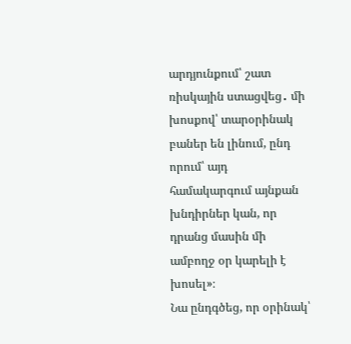արդյունքում՝ շատ ռիսկային ստացվեց․ մի խոսքով՝ տարօրինակ բաներ են լինում, ընդ որում՝ այդ համակարգում այնքան խնդիրներ կան, որ դրանց մասին մի ամբողջ օր կարելի է խոսել»։
Նա ընդգծեց, որ օրինակ՝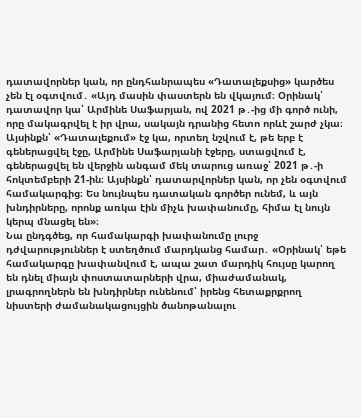դատավորներ կան, որ ընդհանրապես «Դատալեքսից» կարծես չեն էլ օգտվում․ «Այդ մասին փաստերն են վկայում։ Օրինակ՝ դատավոր կա՝ Արմինե Սաֆարյան, ով 2021 թ․-ից մի գործ ունի, որը մակագրվել է իր վրա, սակայն դրանից հետո որևէ շարժ չկա։ Այսինքն՝ «Դատալեքում» էջ կա, որտեղ նշվում է, թե երբ է գեներացվել էջը, Արմինե Սաֆարյանի էջերը, ստացվում է, գեներացվել են վերջին անգամ մեկ տարուց առաջ՝ 2021 թ․-ի հոկտեմբերի 21-ին։ Այսինքն՝ դատարվորներ կան, որ չեն օգտվում համակարգից։ Ես նույնպես դատական գործեր ունեմ, և այն խնդիրները, որոնք առկա էին միչև խափանումը, հիմա էլ նույն կերպ մնացել են»։
Նա ընդգծեց, որ համակարգի խափանումը լուրջ դժվարություններ է ստեղծում մարդկանց համար․ «Օրինակ՝ եթե համակարգը խափանվում է, ապա շատ մարդիկ հույսը կարող են դնել միայն փոստատարների վրա, միաժամանակ, լրագրողներն են խնդիրներ ունենում՝ իրենց հետաքրքրող նիստերի ժամանակացույցին ծանոթանալու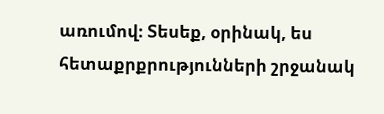առումով։ Տեսեք, օրինակ, ես հետաքրքրությունների շրջանակ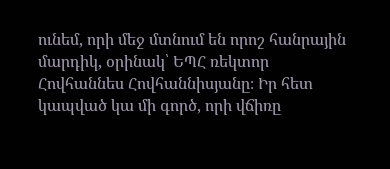ունեմ, որի մեջ մտնում են որոշ հանրային մարդիկ, օրինակ՝ ԵՊՀ ռեկտոր Հովհաննես Հովհաննիսյանը։ Իր հետ կապված կա մի գործ, որի վճիռը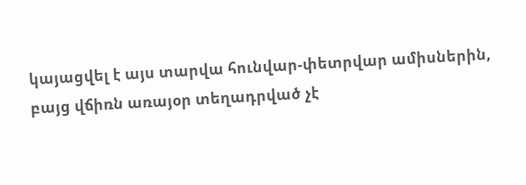կայացվել է այս տարվա հունվար-փետրվար ամիսներին, բայց վճիռն առայօր տեղադրված չէ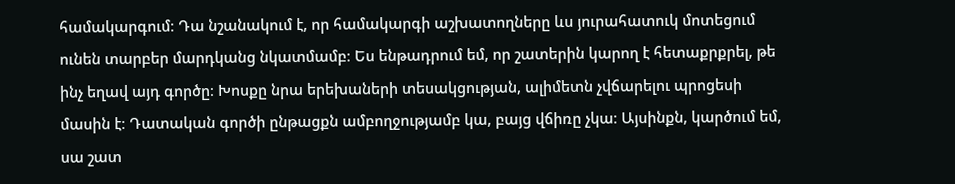համակարգում։ Դա նշանակում է, որ համակարգի աշխատողները ևս յուրահատուկ մոտեցում ունեն տարբեր մարդկանց նկատմամբ։ Ես ենթադրում եմ, որ շատերին կարող է հետաքրքրել, թե ինչ եղավ այդ գործը։ Խոսքը նրա երեխաների տեսակցության, ալիմետն չվճարելու պրոցեսի մասին է։ Դատական գործի ընթացքն ամբողջությամբ կա, բայց վճիռը չկա։ Այսինքն, կարծում եմ, սա շատ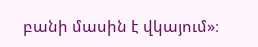բանի մասին է վկայում»։